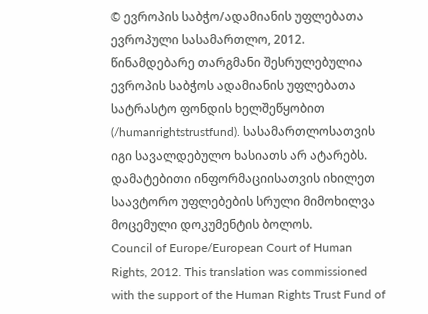© ევროპის საბჭო/ადამიანის უფლებათა ევროპული სასამართლო, 2012. წინამდებარე თარგმანი შესრულებულია ევროპის საბჭოს ადამიანის უფლებათა სატრასტო ფონდის ხელშეწყობით (/humanrightstrustfund). სასამართლოსათვის იგი სავალდებულო ხასიათს არ ატარებს. დამატებითი ინფორმაციისათვის იხილეთ საავტორო უფლებების სრული მიმოხილვა მოცემული დოკუმენტის ბოლოს.
Council of Europe/European Court of Human Rights, 2012. This translation was commissioned with the support of the Human Rights Trust Fund of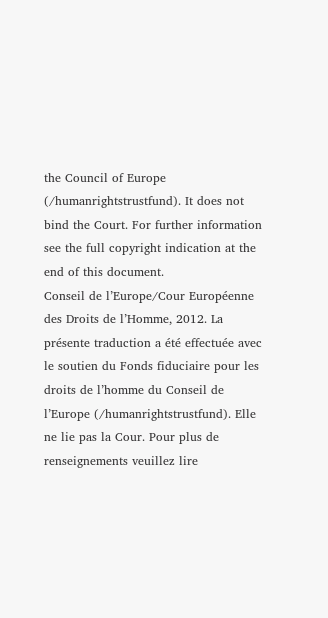the Council of Europe (/humanrightstrustfund). It does not bind the Court. For further information see the full copyright indication at the end of this document.
Conseil de l’Europe/Cour Européenne des Droits de l’Homme, 2012. La présente traduction a été effectuée avec le soutien du Fonds fiduciaire pour les droits de l’homme du Conseil de l’Europe (/humanrightstrustfund). Elle ne lie pas la Cour. Pour plus de renseignements veuillez lire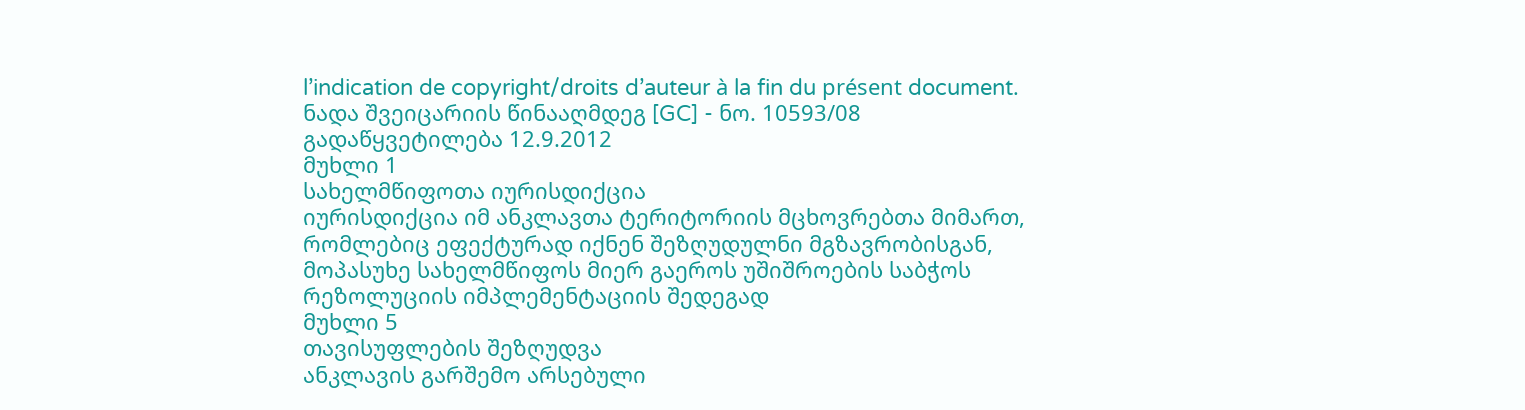l’indication de copyright/droits d’auteur à la fin du présent document.
ნადა შვეიცარიის წინააღმდეგ [GC] - ნო. 10593/08
გადაწყვეტილება 12.9.2012
მუხლი 1
სახელმწიფოთა იურისდიქცია
იურისდიქცია იმ ანკლავთა ტერიტორიის მცხოვრებთა მიმართ, რომლებიც ეფექტურად იქნენ შეზღუდულნი მგზავრობისგან, მოპასუხე სახელმწიფოს მიერ გაეროს უშიშროების საბჭოს რეზოლუციის იმპლემენტაციის შედეგად
მუხლი 5
თავისუფლების შეზღუდვა
ანკლავის გარშემო არსებული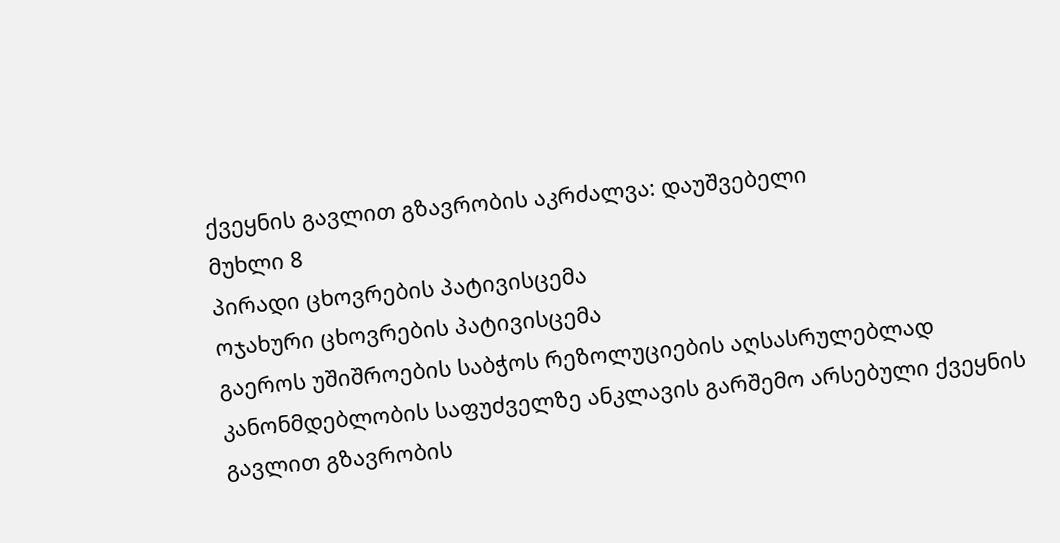ქვეყნის გავლით გზავრობის აკრძალვა: დაუშვებელი
მუხლი 8
პირადი ცხოვრების პატივისცემა
ოჯახური ცხოვრების პატივისცემა
გაეროს უშიშროების საბჭოს რეზოლუციების აღსასრულებლად კანონმდებლობის საფუძველზე ანკლავის გარშემო არსებული ქვეყნის გავლით გზავრობის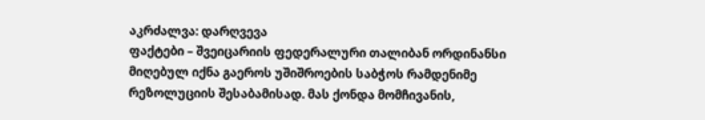აკრძალვა: დარღვევა
ფაქტები – შვეიცარიის ფედერალური თალიბან ორდინანსი მიღებულ იქნა გაეროს უშიშროების საბჭოს რამდენიმე რეზოლუციის შესაბამისად. მას ქონდა მომჩივანის,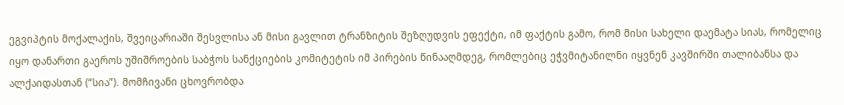ეგვიპტის მოქალაქის, შვეიცარიაში შესვლისა ან მისი გავლით ტრანზიტის შეზღუდვის ეფექტი, იმ ფაქტის გამო, რომ მისი სახელი დაემატა სიას, რომელიც იყო დანართი გაეროს უშიშროების საბჭოს სანქციების კომიტეტის იმ პირების წინააღმდეგ, რომლებიც ეჭვმიტანილნი იყვნენ კავშირში თალიბანსა და ალქაიდასთან (“სია”). მომჩივანი ცხოვრობდა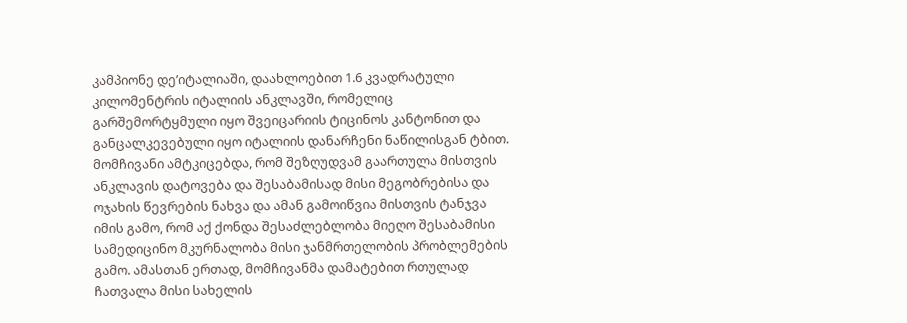კამპიონე დე’იტალიაში, დაახლოებით 1.6 კვადრატული კილომენტრის იტალიის ანკლავში, რომელიც გარშემორტყმული იყო შვეიცარიის ტიცინოს კანტონით და განცალკევებული იყო იტალიის დანარჩენი ნაწილისგან ტბით. მომჩივანი ამტკიცებდა, რომ შეზღუდვამ გაართულა მისთვის ანკლავის დატოვება და შესაბამისად მისი მეგობრებისა და ოჯახის წევრების ნახვა და ამან გამოიწვია მისთვის ტანჯვა იმის გამო, რომ აქ ქონდა შესაძლებლობა მიეღო შესაბამისი სამედიცინო მკურნალობა მისი ჯანმრთელობის პრობლემების გამო. ამასთან ერთად, მომჩივანმა დამატებით რთულად ჩათვალა მისი სახელის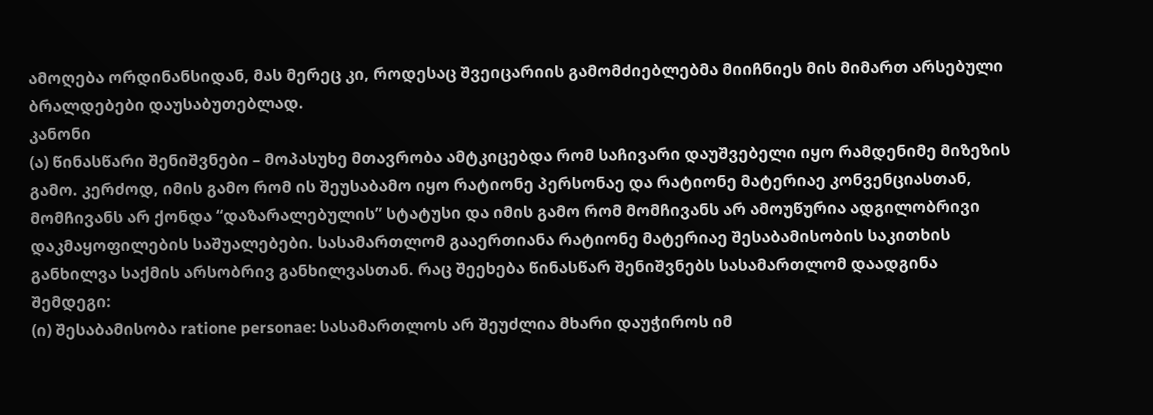ამოღება ორდინანსიდან, მას მერეც კი, როდესაც შვეიცარიის გამომძიებლებმა მიიჩნიეს მის მიმართ არსებული ბრალდებები დაუსაბუთებლად.
კანონი
(ა) წინასწარი შენიშვნები – მოპასუხე მთავრობა ამტკიცებდა რომ საჩივარი დაუშვებელი იყო რამდენიმე მიზეზის გამო. კერძოდ, იმის გამო რომ ის შეუსაბამო იყო რატიონე პერსონაე და რატიონე მატერიაე კონვენციასთან, მომჩივანს არ ქონდა “დაზარალებულის” სტატუსი და იმის გამო რომ მომჩივანს არ ამოუწურია ადგილობრივი დაკმაყოფილების საშუალებები. სასამართლომ გააერთიანა რატიონე მატერიაე შესაბამისობის საკითხის განხილვა საქმის არსობრივ განხილვასთან. რაც შეეხება წინასწარ შენიშვნებს სასამართლომ დაადგინა შემდეგი:
(ი) შესაბამისობა ratione personae: სასამართლოს არ შეუძლია მხარი დაუჭიროს იმ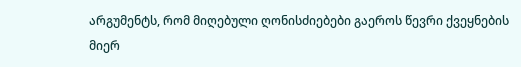არგუმენტს, რომ მიღებული ღონისძიებები გაეროს წევრი ქვეყნების მიერ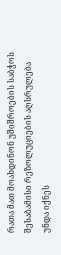რათა მათ მოახდინონ უშიშროების საბჭოს შესაბამისი რეზოლუციების აღსრულება უნდა იქნეს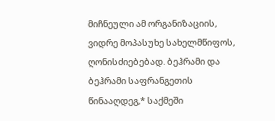მიჩნეული ამ ორგანიზაციის, ვიდრე მოპასუხე სახელმწიფოს, ღონისძიებებად. ბეჰრამი და ბეჰრამი საფრანგეთის წინააღდეგ,* საქმეში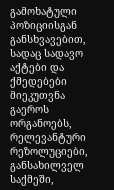გამოხატული პოზიციისგან განსხვავებით, სადაც სადავო აქტები და ქმედებები მიეკუთვნა გაეროს ორგანოებს, რელევანტური რეზოლუციები, განსახილველ საქმეში,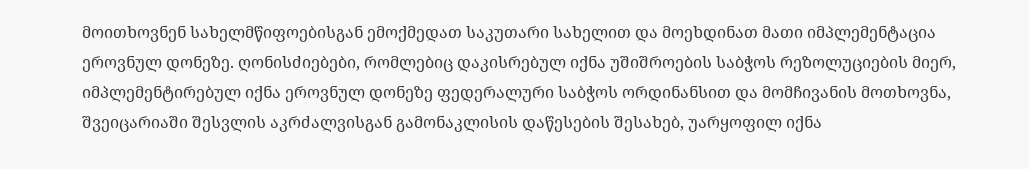მოითხოვნენ სახელმწიფოებისგან ემოქმედათ საკუთარი სახელით და მოეხდინათ მათი იმპლემენტაცია ეროვნულ დონეზე. ღონისძიებები, რომლებიც დაკისრებულ იქნა უშიშროების საბჭოს რეზოლუციების მიერ, იმპლემენტირებულ იქნა ეროვნულ დონეზე ფედერალური საბჭოს ორდინანსით და მომჩივანის მოთხოვნა, შვეიცარიაში შესვლის აკრძალვისგან გამონაკლისის დაწესების შესახებ, უარყოფილ იქნა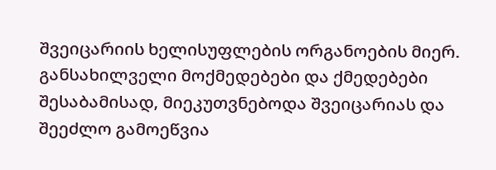შვეიცარიის ხელისუფლების ორგანოების მიერ. განსახილველი მოქმედებები და ქმედებები შესაბამისად, მიეკუთვნებოდა შვეიცარიას და შეეძლო გამოეწვია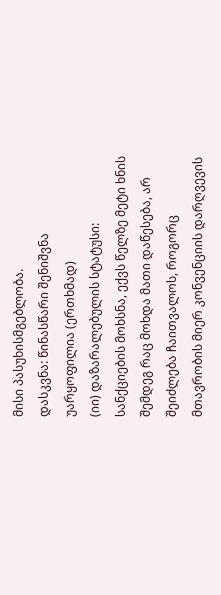მისი პასუხისმგებლობა.
დასკვნა: წინასწარი შენიშვნა უარყოფილია (ერთხმად)
(იი) დაზარალებულის სტატუსი: სანქციების მოხსნა, ექვს წელზე მეტი ხნის შემდეგ რაც მოხდა მათი დაწესება, არ შეიძლება ჩაითვალოს, როგორც მთავრობის მიერ კონვენციის დარღვევის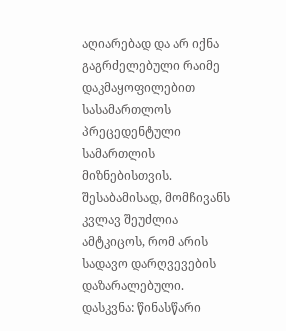აღიარებად და არ იქნა გაგრძელებული რაიმე დაკმაყოფილებით სასამართლოს პრეცედენტული სამართლის მიზნებისთვის. შესაბამისად, მომჩივანს კვლავ შეუძლია ამტკიცოს, რომ არის სადავო დარღვევების დაზარალებული.
დასკვნა: წინასწარი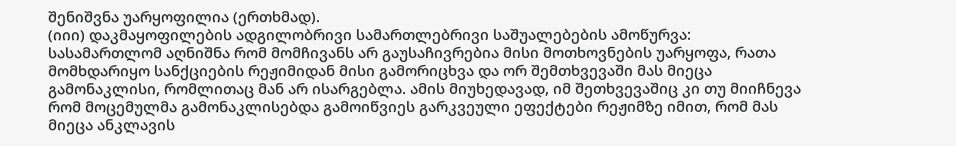შენიშვნა უარყოფილია (ერთხმად).
(იიი) დაკმაყოფილების ადგილობრივი სამართლებრივი საშუალებების ამოწურვა: სასამართლომ აღნიშნა რომ მომჩივანს არ გაუსაჩივრებია მისი მოთხოვნების უარყოფა, რათა მომხდარიყო სანქციების რეჟიმიდან მისი გამორიცხვა და ორ შემთხვევაში მას მიეცა გამონაკლისი, რომლითაც მან არ ისარგებლა. ამის მიუხედავად, იმ შეთხვევაშიც კი თუ მიიჩნევა რომ მოცემულმა გამონაკლისებდა გამოიწვიეს გარკვეული ეფექტები რეჟიმზე იმით, რომ მას მიეცა ანკლავის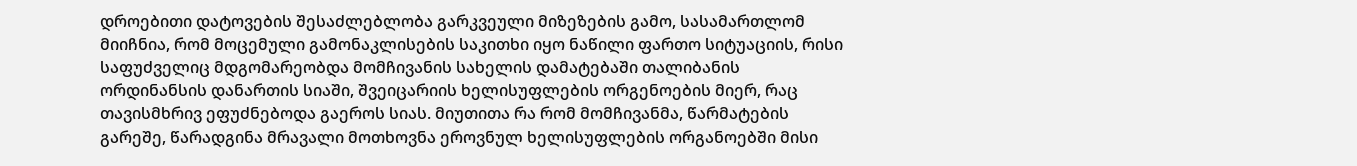დროებითი დატოვების შესაძლებლობა გარკვეული მიზეზების გამო, სასამართლომ მიიჩნია, რომ მოცემული გამონაკლისების საკითხი იყო ნაწილი ფართო სიტუაციის, რისი საფუძველიც მდგომარეობდა მომჩივანის სახელის დამატებაში თალიბანის ორდინანსის დანართის სიაში, შვეიცარიის ხელისუფლების ორგენოების მიერ, რაც თავისმხრივ ეფუძნებოდა გაეროს სიას. მიუთითა რა რომ მომჩივანმა, წარმატების გარეშე, წარადგინა მრავალი მოთხოვნა ეროვნულ ხელისუფლების ორგანოებში მისი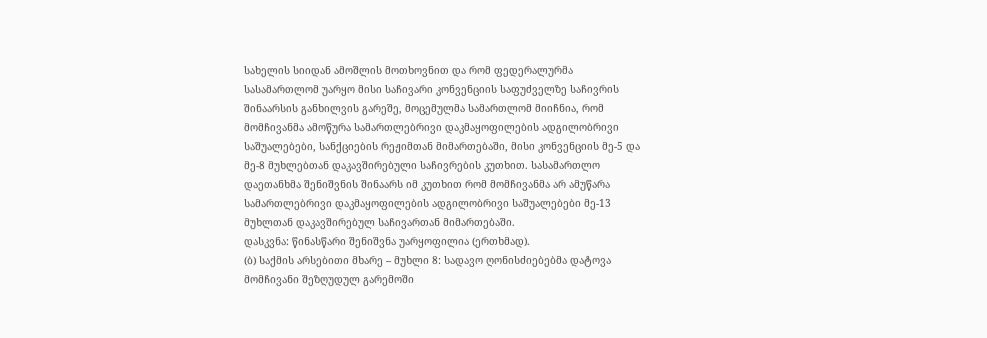სახელის სიიდან ამოშლის მოთხოვნით და რომ ფედერალურმა სასამართლომ უარყო მისი საჩივარი კონვენციის საფუძველზე საჩივრის შინაარსის განხილვის გარეშე, მოცემულმა სამართლომ მიიჩნია, რომ მომჩივანმა ამოწურა სამართლებრივი დაკმაყოფილების ადგილობრივი საშუალებები, სანქციების რეჟიმთან მიმართებაში, მისი კონვენციის მე-5 და მე-8 მუხლებთან დაკავშირებული საჩივრების კუთხით. სასამართლო დაეთანხმა შენიშვნის შინაარს იმ კუთხით რომ მომჩივანმა არ ამუწარა სამართლებრივი დაკმაყოფილების ადგილობრივი საშუალებები მე-13 მუხლთან დაკავშირებულ საჩივართან მიმართებაში.
დასკვნა: წინასწარი შენიშვნა უარყოფილია (ერთხმად).
(ბ) საქმის არსებითი მხარე – მუხლი 8: სადავო ღონისძიებებმა დატოვა მომჩივანი შეზღუდულ გარემოში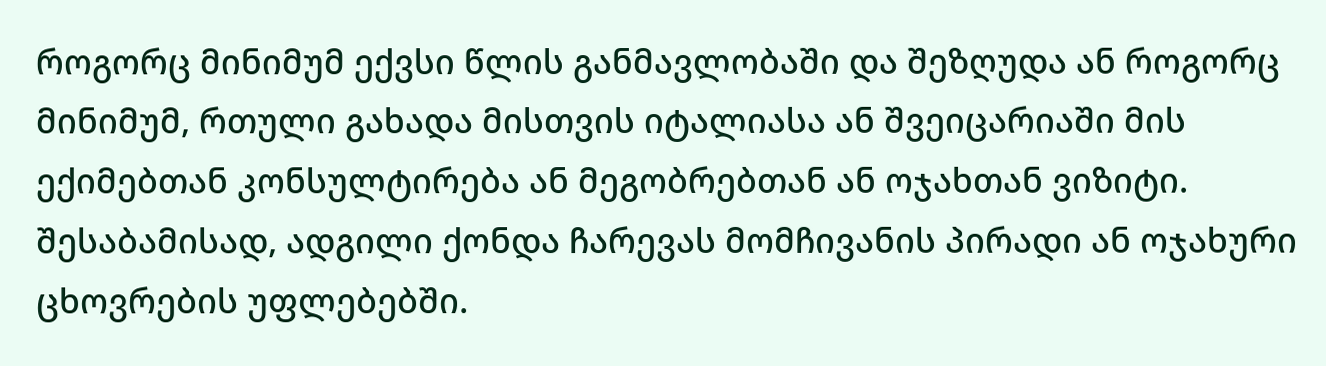როგორც მინიმუმ ექვსი წლის განმავლობაში და შეზღუდა ან როგორც მინიმუმ, რთული გახადა მისთვის იტალიასა ან შვეიცარიაში მის ექიმებთან კონსულტირება ან მეგობრებთან ან ოჯახთან ვიზიტი. შესაბამისად, ადგილი ქონდა ჩარევას მომჩივანის პირადი ან ოჯახური ცხოვრების უფლებებში.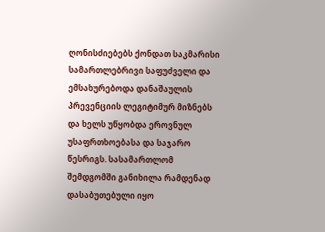ღონისძიებებს ქონდათ საკმარისი სამართლებრივი საფუძველი და ემსახურებოდა დანაშაულის პრევენციის ლეგიტიმურ მიზნებს და ხელს უწყობდა ეროვნულ უსაფრთხოებასა და საჯარო წესრიგს. სასამართლომ შემდგომში განიხილა რამდენად დასაბუთებული იყო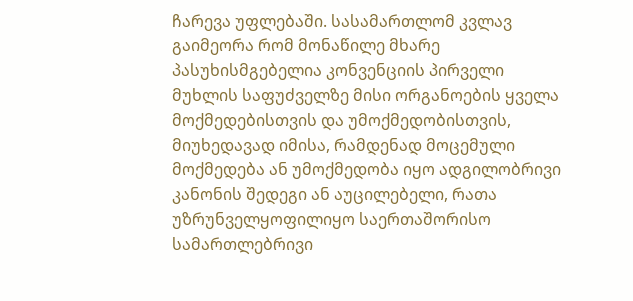ჩარევა უფლებაში. სასამართლომ კვლავ გაიმეორა რომ მონაწილე მხარე პასუხისმგებელია კონვენციის პირველი მუხლის საფუძველზე მისი ორგანოების ყველა მოქმედებისთვის და უმოქმედობისთვის, მიუხედავად იმისა, რამდენად მოცემული მოქმედება ან უმოქმედობა იყო ადგილობრივი კანონის შედეგი ან აუცილებელი, რათა უზრუნველყოფილიყო საერთაშორისო სამართლებრივი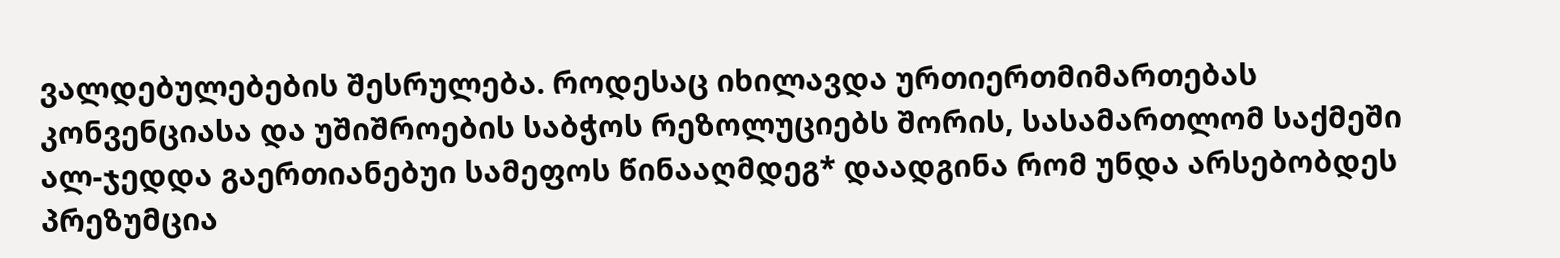ვალდებულებების შესრულება. როდესაც იხილავდა ურთიერთმიმართებას კონვენციასა და უშიშროების საბჭოს რეზოლუციებს შორის, სასამართლომ საქმეში ალ-ჯედდა გაერთიანებუი სამეფოს წინააღმდეგ* დაადგინა რომ უნდა არსებობდეს პრეზუმცია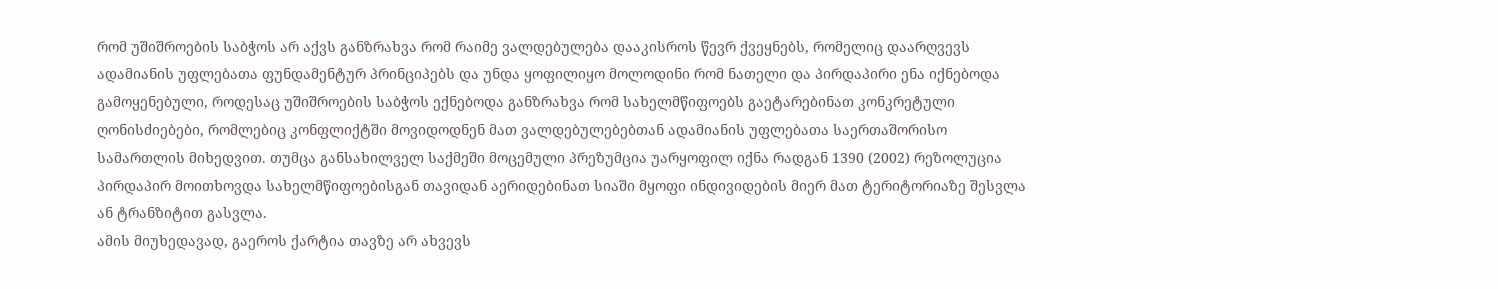რომ უშიშროების საბჭოს არ აქვს განზრახვა რომ რაიმე ვალდებულება დააკისროს წევრ ქვეყნებს, რომელიც დაარღვევს ადამიანის უფლებათა ფუნდამენტურ პრინციპებს და უნდა ყოფილიყო მოლოდინი რომ ნათელი და პირდაპირი ენა იქნებოდა გამოყენებული, როდესაც უშიშროების საბჭოს ექნებოდა განზრახვა რომ სახელმწიფოებს გაეტარებინათ კონკრეტული ღონისძიებები, რომლებიც კონფლიქტში მოვიდოდნენ მათ ვალდებულებებთან ადამიანის უფლებათა საერთაშორისო სამართლის მიხედვით. თუმცა განსახილველ საქმეში მოცემული პრეზუმცია უარყოფილ იქნა რადგან 1390 (2002) რეზოლუცია პირდაპირ მოითხოვდა სახელმწიფოებისგან თავიდან აერიდებინათ სიაში მყოფი ინდივიდების მიერ მათ ტერიტორიაზე შესვლა ან ტრანზიტით გასვლა.
ამის მიუხედავად, გაეროს ქარტია თავზე არ ახვევს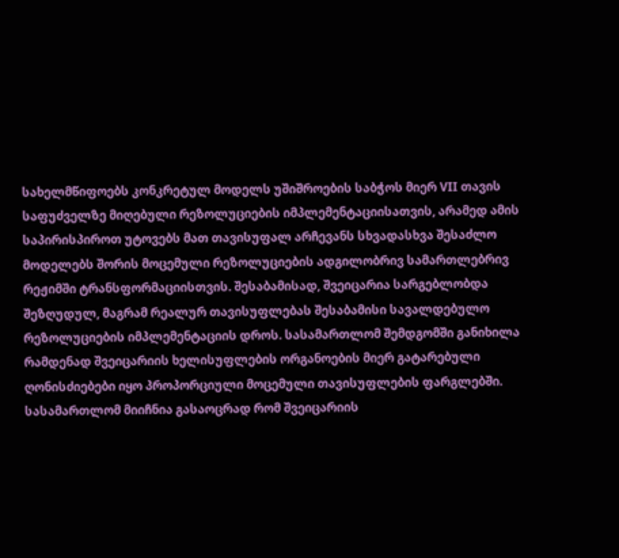სახელმწიფოებს კონკრეტულ მოდელს უშიშროების საბჭოს მიერ VII თავის საფუძველზე მიღებული რეზოლუციების იმპლემენტაციისათვის, არამედ ამის საპირისპიროთ უტოვებს მათ თავისუფალ არჩევანს სხვადასხვა შესაძლო მოდელებს შორის მოცემული რეზოლუციების ადგილობრივ სამართლებრივ რეჟიმში ტრანსფორმაციისთვის. შესაბამისად, შვეიცარია სარგებლობდა შეზღუდულ, მაგრამ რეალურ თავისუფლებას შესაბამისი სავალდებულო რეზოლუციების იმპლემენტაციის დროს. სასამართლომ შემდგომში განიხილა რამდენად შვეიცარიის ხელისუფლების ორგანოების მიერ გატარებული ღონისძიებები იყო პროპორციული მოცემული თავისუფლების ფარგლებში. სასამართლომ მიიჩნია გასაოცრად რომ შვეიცარიის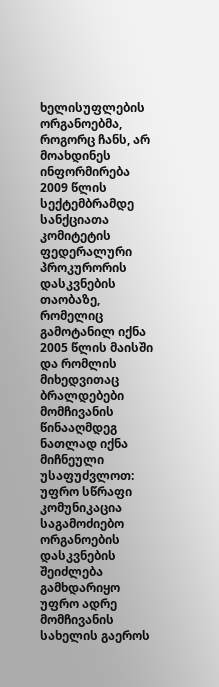ხელისუფლების ორგანოებმა, როგორც ჩანს, არ მოახდინეს ინფორმირება 2009 წლის სექტემბრამდე სანქციათა კომიტეტის ფედერალური პროკურორის დასკვნების თაობაზე, რომელიც გამოტანილ იქნა 2005 წლის მაისში და რომლის მიხედვითაც ბრალდებები მომჩივანის წინააღმდეგ ნათლად იქნა მიჩნეული უსაფუძვლოთ: უფრო სწრაფი კომუნიკაცია საგამოძიებო ორგანოების დასკვნების შეიძლება გამხდარიყო უფრო ადრე მომჩივანის სახელის გაეროს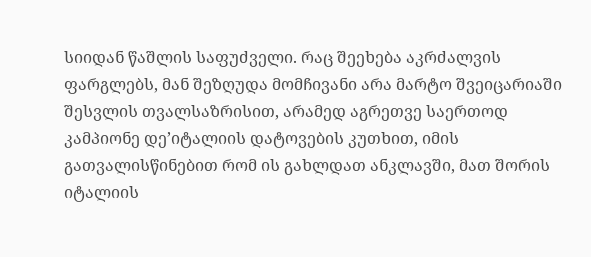სიიდან წაშლის საფუძველი. რაც შეეხება აკრძალვის ფარგლებს, მან შეზღუდა მომჩივანი არა მარტო შვეიცარიაში შესვლის თვალსაზრისით, არამედ აგრეთვე საერთოდ კამპიონე დე’იტალიის დატოვების კუთხით, იმის გათვალისწინებით რომ ის გახლდათ ანკლავში, მათ შორის იტალიის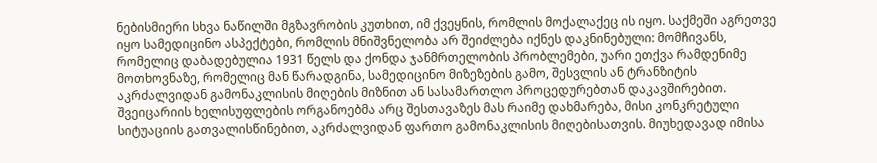ნებისმიერი სხვა ნაწილში მგზავრობის კუთხით, იმ ქვეყნის, რომლის მოქალაქეც ის იყო. საქმეში აგრეთვე იყო სამედიცინო ასპექტები, რომლის მნიშვნელობა არ შეიძლება იქნეს დაკნინებული: მომჩივანს, რომელიც დაბადებულია 1931 წელს და ქონდა ჯანმრთელობის პრობლემები, უარი ეთქვა რამდენიმე მოთხოვნაზე, რომელიც მან წარადგინა, სამედიცინო მიზეზების გამო, შესვლის ან ტრანზიტის აკრძალვიდან გამონაკლისის მიღების მიზნით ან სასამართლო პროცედურებთან დაკავშირებით. შვეიცარიის ხელისუფლების ორგანოებმა არც შესთავაზეს მას რაიმე დახმარება, მისი კონკრეტული სიტუაციის გათვალისწინებით, აკრძალვიდან ფართო გამონაკლისის მიღებისათვის. მიუხედავად იმისა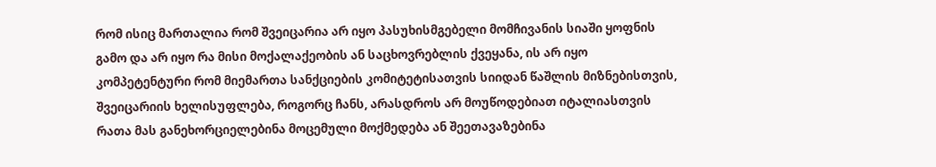რომ ისიც მართალია რომ შვეიცარია არ იყო პასუხისმგებელი მომჩივანის სიაში ყოფნის გამო და არ იყო რა მისი მოქალაქეობის ან საცხოვრებლის ქვეყანა, ის არ იყო კომპეტენტური რომ მიემართა სანქციების კომიტეტისათვის სიიდან წაშლის მიზნებისთვის, შვეიცარიის ხელისუფლება, როგორც ჩანს, არასდროს არ მოუწოდებიათ იტალიასთვის რათა მას განეხორციელებინა მოცემული მოქმედება ან შეეთავაზებინა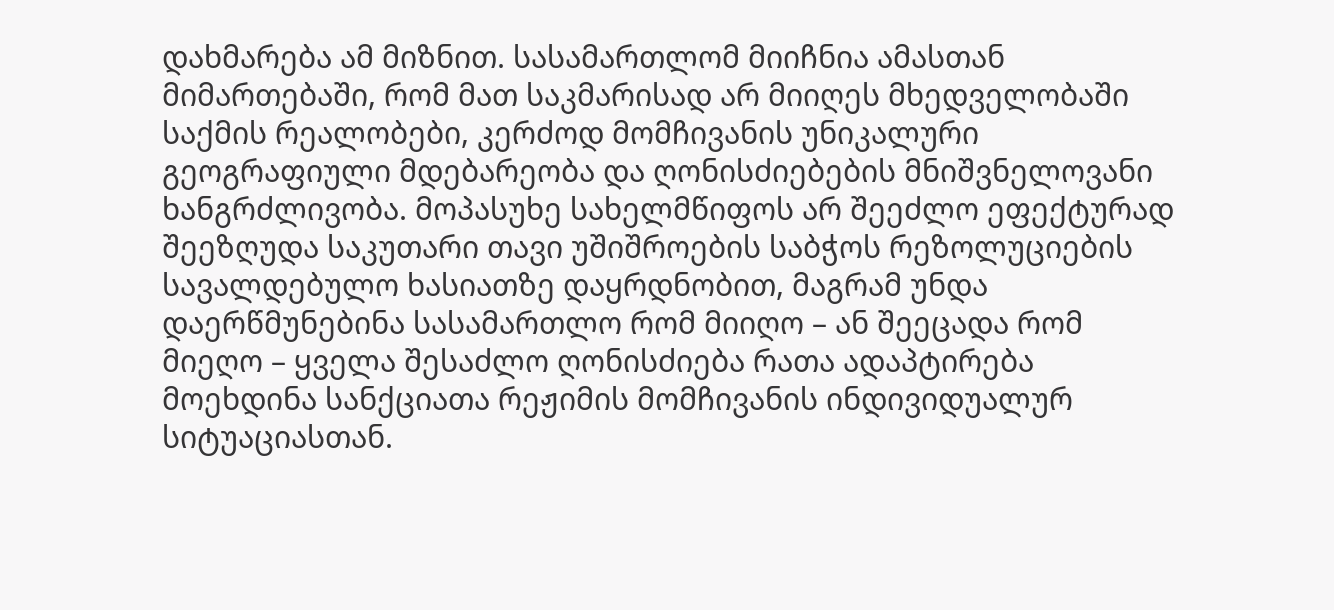დახმარება ამ მიზნით. სასამართლომ მიიჩნია ამასთან მიმართებაში, რომ მათ საკმარისად არ მიიღეს მხედველობაში საქმის რეალობები, კერძოდ მომჩივანის უნიკალური გეოგრაფიული მდებარეობა და ღონისძიებების მნიშვნელოვანი ხანგრძლივობა. მოპასუხე სახელმწიფოს არ შეეძლო ეფექტურად შეეზღუდა საკუთარი თავი უშიშროების საბჭოს რეზოლუციების სავალდებულო ხასიათზე დაყრდნობით, მაგრამ უნდა დაერწმუნებინა სასამართლო რომ მიიღო – ან შეეცადა რომ მიეღო – ყველა შესაძლო ღონისძიება რათა ადაპტირება მოეხდინა სანქციათა რეჟიმის მომჩივანის ინდივიდუალურ სიტუაციასთან.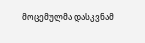მოცემულმა დასკვნამ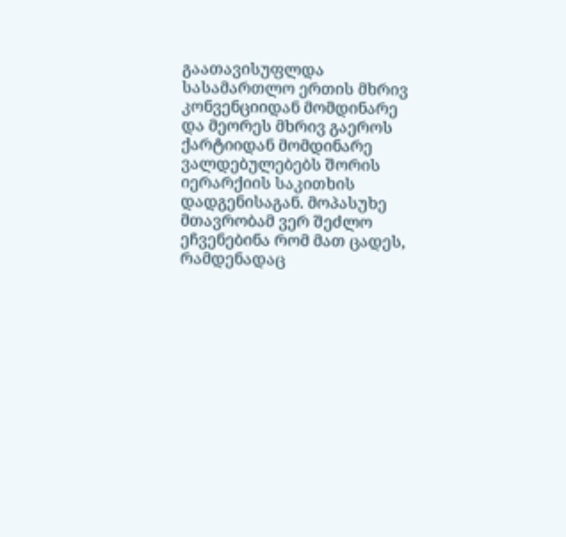გაათავისუფლდა სასამართლო ერთის მხრივ კონვენციიდან მომდინარე და მეორეს მხრივ გაეროს ქარტიიდან მომდინარე ვალდებულებებს შორის იერარქიის საკითხის დადგენისაგან. მოპასუხე მთავრობამ ვერ შეძლო ეჩვენებინა რომ მათ ცადეს, რამდენადაც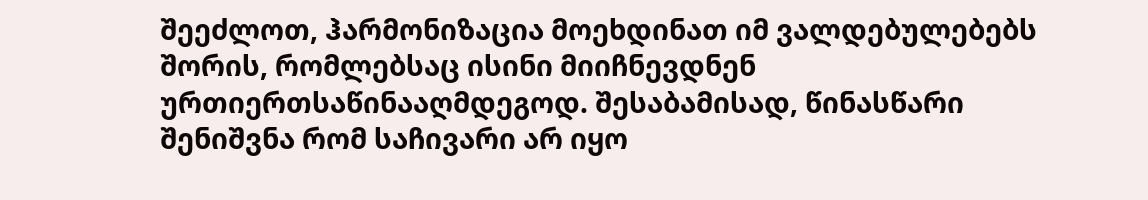შეეძლოთ, ჰარმონიზაცია მოეხდინათ იმ ვალდებულებებს შორის, რომლებსაც ისინი მიიჩნევდნენ ურთიერთსაწინააღმდეგოდ. შესაბამისად, წინასწარი შენიშვნა რომ საჩივარი არ იყო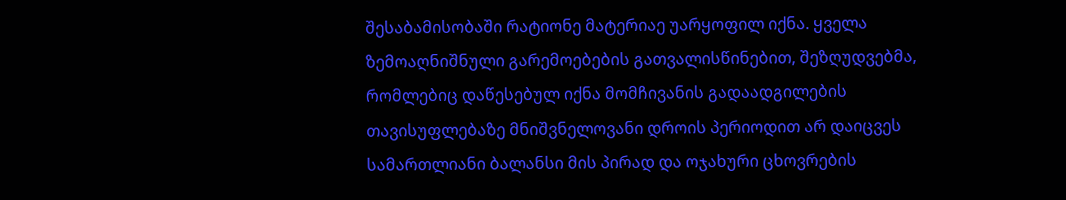შესაბამისობაში რატიონე მატერიაე უარყოფილ იქნა. ყველა ზემოაღნიშნული გარემოებების გათვალისწინებით, შეზღუდვებმა, რომლებიც დაწესებულ იქნა მომჩივანის გადაადგილების თავისუფლებაზე მნიშვნელოვანი დროის პერიოდით არ დაიცვეს სამართლიანი ბალანსი მის პირად და ოჯახური ცხოვრების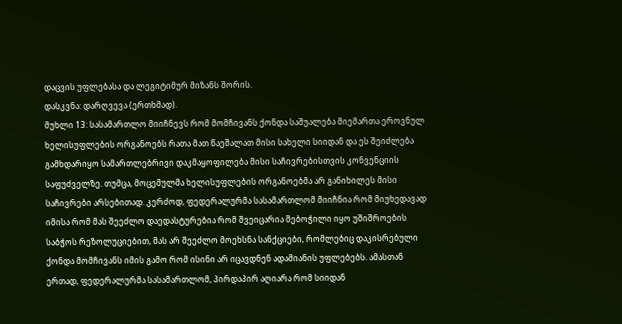დაცვის უფლებასა და ლეგიტიმურ მიზანს შორის.
დასკვნა: დარღვევა (ერთხმად).
მუხლი 13: სასამართლო მიიჩნევს რომ მომჩივანს ქონდა საშუალება მიემართა ეროვნულ ხელისუფლების ორგანოებს რათა მათ წაეშალათ მისი სახელი სიიდან და ეს შეიძლება გამხდარიყო სამართლებრივი დაკმაყოფილება მისი საჩივრებისთვის კონვენციის საფუძველზე. თუმცა, მოცემულმა ხელისუფლების ორგანოებმა არ განიხილეს მისი საჩივრები არსებითად. კერძოდ, ფედერალურმა სასამართლომ მიიჩნია რომ მიუხედავად იმისა რომ მას შეეძლო დაედასტურებია რომ შვეიცარია შებოჭილი იყო უშიშროების საბჭოს რეზოლუციებით, მას არ შეეძლო მოეხსნა სანქციები, რომლებიც დაკისრებული ქონდა მომჩივანს იმის გამო რომ ისინი არ იცავდნენ ადამიანის უფლებებს. ამასთან ერთად, ფედერალურმა სასამართლომ, პირდაპირ აღიარა რომ სიიდან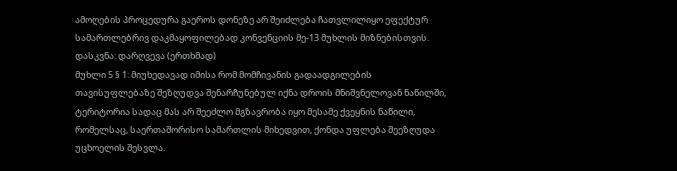ამოღების პროცედურა გაეროს დონეზე არ შეიძლება ჩათვლილიყო ეფექტურ სამართლებრივ დაკმაყოფილებად კონვენციის მე-13 მუხლის მიზნებისთვის.
დასკვნა: დარღვევა (ერთხმად)
მუხლი 5 § 1: მიუხედავად იმისა რომ მომჩივანის გადაადგილების თავისუფლებაზე შეზღუდვა შენარჩუნებულ იქნა დროის მნიშვნელოვან ნაწილში, ტერიტორია სადაც მას არ შეეძლო მგზავრობა იყო მესამე ქვეყნის ნაწილი, რომელსაც, საერთაშორისო სამართლის მიხედვით, ქონდა უფლება შეეზღუდა უცხოელის შესვლა.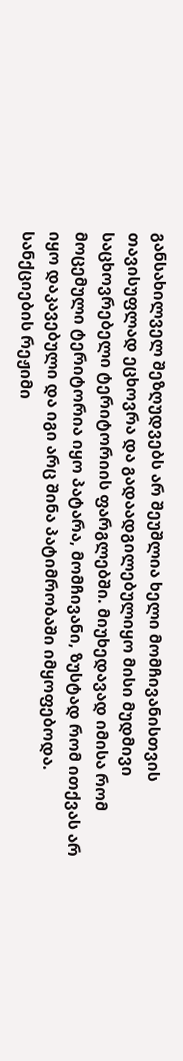განსახილველ შეზღუდვებს არ შეუშლია ხელი მომჩივანისთვის თავისუფლად ეცხოვრა და გადაადგილებულიყო მისი მუდმივი საცხოვრებელი ტერიტორიის ფარგლებში. მიუხედავად იმისა რომ მოცემული ტერიტორია იყო პატარა, მომჩივანი, ზუსტად რომ ითქვას არ იყო დაკავებული და იგი არც შინა პატიმრობაში იმყოფებოდა. სანქციების რეჟიმი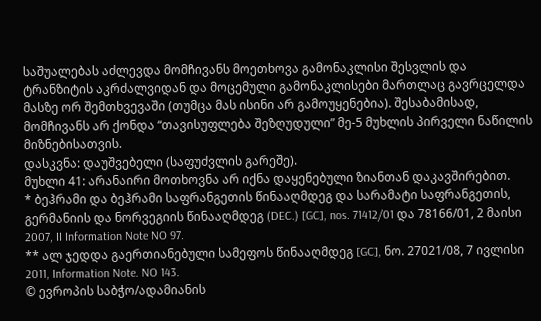საშუალებას აძლევდა მომჩივანს მოეთხოვა გამონაკლისი შესვლის და ტრანზიტის აკრძალვიდან და მოცემული გამონაკლისები მართლაც გავრცელდა მასზე ორ შემთხვევაში (თუმცა მას ისინი არ გამოუყენებია). შესაბამისად, მომჩივანს არ ქონდა “თავისუფლება შეზღუდული” მე-5 მუხლის პირველი ნაწილის მიზნებისათვის.
დასკვნა: დაუშვებელი (საფუძვლის გარეშე).
მუხლი 41: არანაირი მოთხოვნა არ იქნა დაყენებული ზიანთან დაკავშირებით.
* ბეჰრამი და ბეჰრამი საფრანგეთის წინააღმდეგ და სარამატი საფრანგეთის, გერმანიის და ნორვეგიის წინააღმდეგ (DEC.) [GC], nos. 71412/01 და 78166/01, 2 მაისი 2007, II Information Note NO 97.
** ალ ჯედდა გაერთიანებული სამეფოს წინააღმდეგ [GC], ნო. 27021/08, 7 ივლისი 2011, Information Note. NO 143.
© ევროპის საბჭო/ადამიანის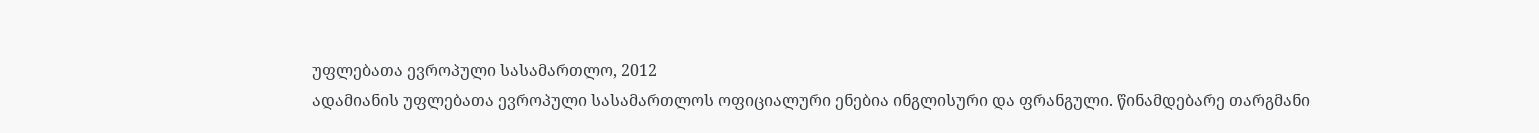უფლებათა ევროპული სასამართლო, 2012
ადამიანის უფლებათა ევროპული სასამართლოს ოფიციალური ენებია ინგლისური და ფრანგული. წინამდებარე თარგმანი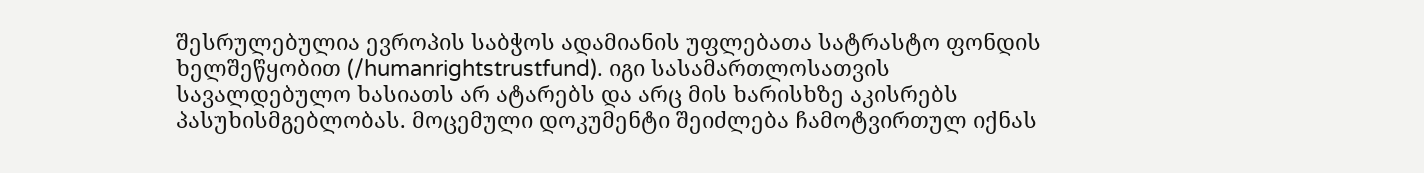შესრულებულია ევროპის საბჭოს ადამიანის უფლებათა სატრასტო ფონდის ხელშეწყობით (/humanrightstrustfund). იგი სასამართლოსათვის სავალდებულო ხასიათს არ ატარებს და არც მის ხარისხზე აკისრებს პასუხისმგებლობას. მოცემული დოკუმენტი შეიძლება ჩამოტვირთულ იქნას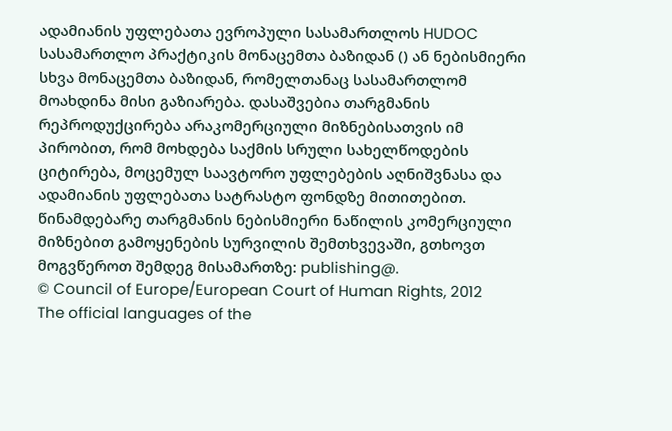ადამიანის უფლებათა ევროპული სასამართლოს HUDOC სასამართლო პრაქტიკის მონაცემთა ბაზიდან () ან ნებისმიერი სხვა მონაცემთა ბაზიდან, რომელთანაც სასამართლომ მოახდინა მისი გაზიარება. დასაშვებია თარგმანის რეპროდუქცირება არაკომერციული მიზნებისათვის იმ პირობით, რომ მოხდება საქმის სრული სახელწოდების ციტირება, მოცემულ საავტორო უფლებების აღნიშვნასა და ადამიანის უფლებათა სატრასტო ფონდზე მითითებით. წინამდებარე თარგმანის ნებისმიერი ნაწილის კომერციული მიზნებით გამოყენების სურვილის შემთხვევაში, გთხოვთ მოგვწეროთ შემდეგ მისამართზე: publishing@.
© Council of Europe/European Court of Human Rights, 2012
The official languages of the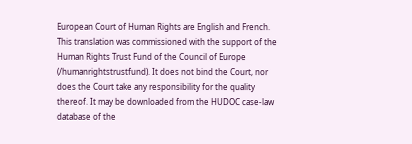European Court of Human Rights are English and French. This translation was commissioned with the support of the Human Rights Trust Fund of the Council of Europe (/humanrightstrustfund). It does not bind the Court, nor does the Court take any responsibility for the quality thereof. It may be downloaded from the HUDOC case-law database of the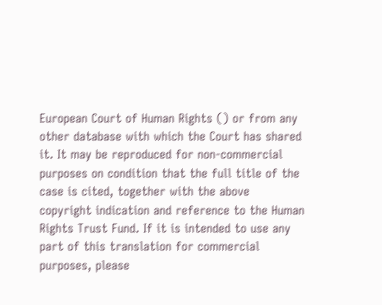European Court of Human Rights () or from any other database with which the Court has shared it. It may be reproduced for non-commercial purposes on condition that the full title of the case is cited, together with the above copyright indication and reference to the Human Rights Trust Fund. If it is intended to use any part of this translation for commercial purposes, please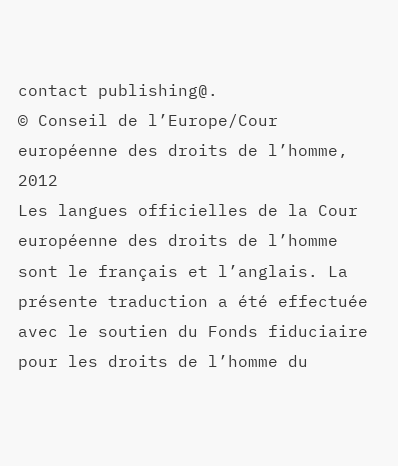contact publishing@.
© Conseil de l’Europe/Cour européenne des droits de l’homme, 2012
Les langues officielles de la Cour européenne des droits de l’homme sont le français et l’anglais. La présente traduction a été effectuée avec le soutien du Fonds fiduciaire pour les droits de l’homme du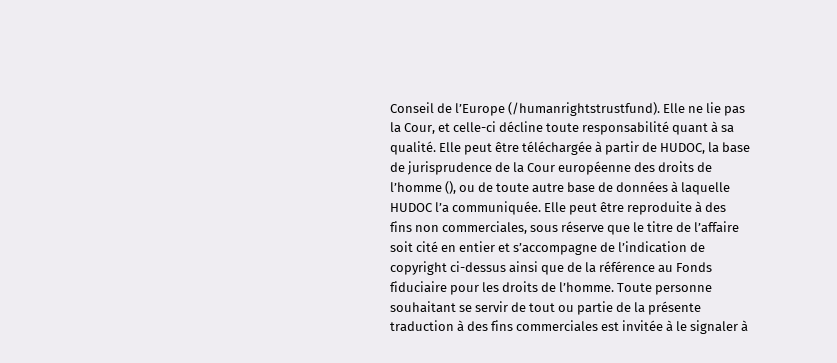Conseil de l’Europe (/humanrightstrustfund). Elle ne lie pas la Cour, et celle-ci décline toute responsabilité quant à sa qualité. Elle peut être téléchargée à partir de HUDOC, la base de jurisprudence de la Cour européenne des droits de l’homme (), ou de toute autre base de données à laquelle HUDOC l’a communiquée. Elle peut être reproduite à des fins non commerciales, sous réserve que le titre de l’affaire soit cité en entier et s’accompagne de l’indication de copyright ci-dessus ainsi que de la référence au Fonds fiduciaire pour les droits de l’homme. Toute personne souhaitant se servir de tout ou partie de la présente traduction à des fins commerciales est invitée à le signaler à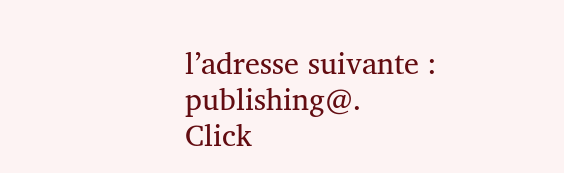l’adresse suivante : publishing@.
Click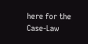here for the Case-Law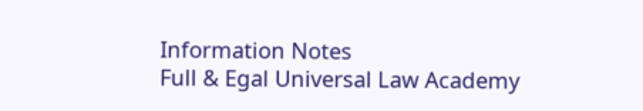Information Notes
Full & Egal Universal Law Academy